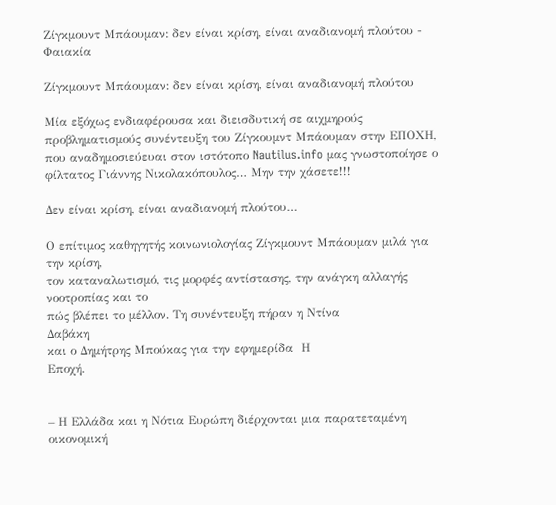Ζίγκμουντ Μπάουμαν: δεν είναι κρίση, είναι αναδιανομή πλούτου - Φαιακία

Ζίγκμουντ Μπάουμαν: δεν είναι κρίση, είναι αναδιανομή πλούτου

Μία εξόχως ενδιαφέρουσα και διεισδυτική σε αιχμηρούς προβληματισμούς συνέντευξη του Ζίγκουμντ Μπάουμαν στην ΕΠΟΧΗ, που αναδημοσιεύευαι στον ιστότοπο Nautilus.info μας γνωστοποίησε ο φίλτατος Γιάννης Νικολακόπουλος… Μην την χάσετε!!!

Δεν είναι κρίση, είναι αναδιανομή πλούτου…

Ο επίτιμος καθηγητής κοινωνιολογίας Ζίγκμουντ Μπάουμαν μιλά για την κρίση,
τον καταναλωτισμό, τις μορφές αντίστασης, την ανάγκη αλλαγής νοοτροπίας και το
πώς βλέπει το μέλλον. Τη συνέντευξη πήραν η Ντίνα
Δαβάκη
και ο Δημήτρης Μπούκας για την εφημερίδα  Η
Εποχή.


– Η Ελλάδα και η Νότια Ευρώπη διέρχονται μια παρατεταμένη
οικονομική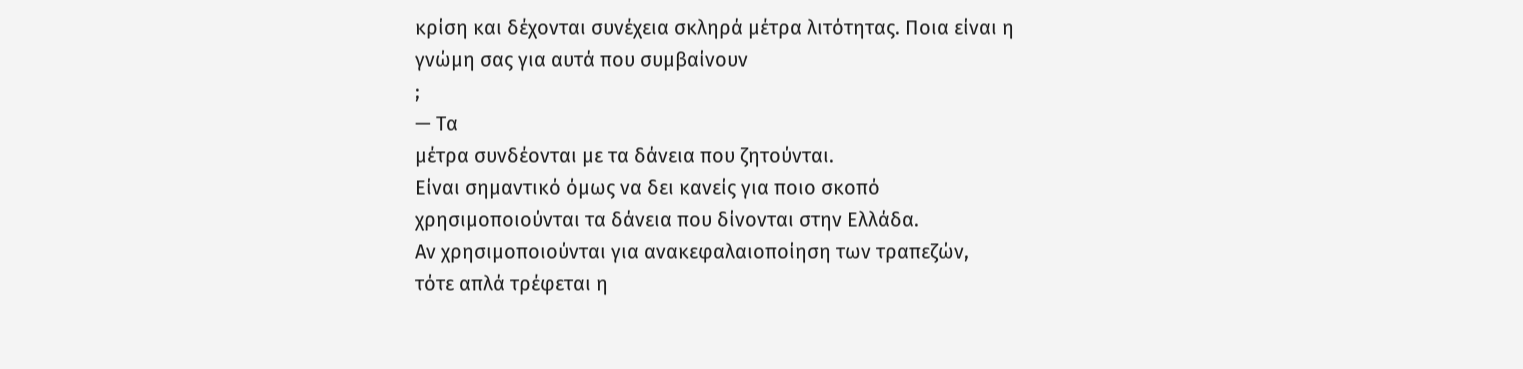κρίση και δέχονται συνέχεια σκληρά μέτρα λιτότητας. Ποια είναι η
γνώμη σας για αυτά που συμβαίνουν
;
— Τα
μέτρα συνδέονται με τα δάνεια που ζητούνται.
Είναι σημαντικό όμως να δει κανείς για ποιο σκοπό
χρησιμοποιούνται τα δάνεια που δίνονται στην Ελλάδα.
Αν χρησιμοποιούνται για ανακεφαλαιοποίηση των τραπεζών,
τότε απλά τρέφεται η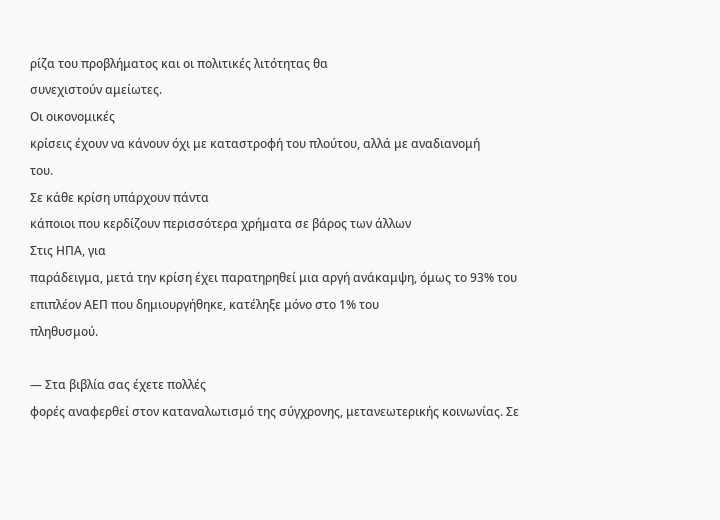ρίζα του προβλήματος και οι πολιτικές λιτότητας θα
συνεχιστούν αμείωτες.
Οι οικονομικές
κρίσεις έχουν να κάνουν όχι με καταστροφή του πλούτου, αλλά με αναδιανομή
του.
Σε κάθε κρίση υπάρχουν πάντα
κάποιοι που κερδίζουν περισσότερα χρήματα σε βάρος των άλλων
Στις ΗΠΑ, για
παράδειγμα, μετά την κρίση έχει παρατηρηθεί μια αργή ανάκαμψη, όμως το 93% του
επιπλέον ΑΕΠ που δημιουργήθηκε, κατέληξε μόνο στο 1% του
πληθυσμού.

— Στα βιβλία σας έχετε πολλές
φορές αναφερθεί στον καταναλωτισμό της σύγχρονης, μετανεωτερικής κοινωνίας. Σε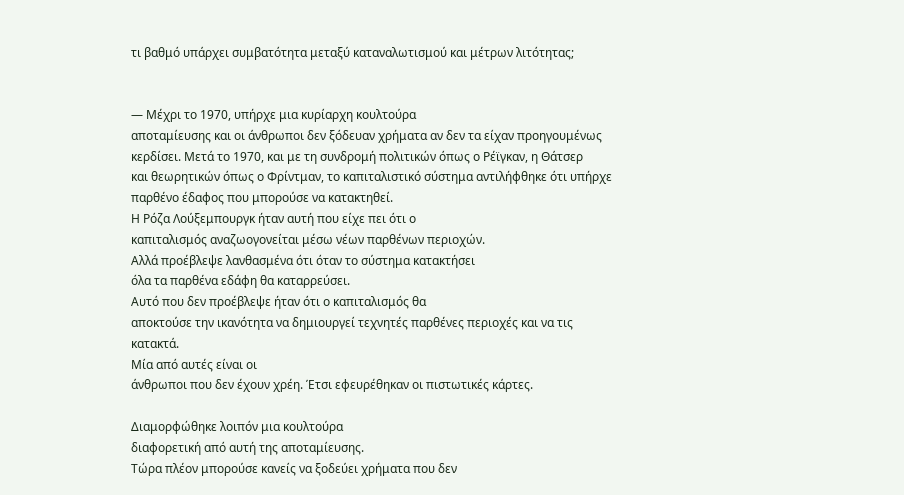τι βαθμό υπάρχει συμβατότητα μεταξύ καταναλωτισμού και μέτρων λιτότητας;


— Μέχρι το 1970, υπήρχε μια κυρίαρχη κουλτούρα
αποταμίευσης και οι άνθρωποι δεν ξόδευαν χρήματα αν δεν τα είχαν προηγουμένως
κερδίσει. Μετά το 1970, και με τη συνδρομή πολιτικών όπως ο Ρέϊγκαν, η Θάτσερ
και θεωρητικών όπως ο Φρίντμαν, το καπιταλιστικό σύστημα αντιλήφθηκε ότι υπήρχε
παρθένο έδαφος που μπορούσε να κατακτηθεί.
Η Ρόζα Λούξεμπουργκ ήταν αυτή που είχε πει ότι ο
καπιταλισμός αναζωογονείται μέσω νέων παρθένων περιοχών.
Αλλά προέβλεψε λανθασμένα ότι όταν το σύστημα κατακτήσει
όλα τα παρθένα εδάφη θα καταρρεύσει.
Αυτό που δεν προέβλεψε ήταν ότι ο καπιταλισμός θα
αποκτούσε την ικανότητα να δημιουργεί τεχνητές παρθένες περιοχές και να τις
κατακτά.
Μία από αυτές είναι οι
άνθρωποι που δεν έχουν χρέη. Έτσι εφευρέθηκαν οι πιστωτικές κάρτες.

Διαμορφώθηκε λοιπόν μια κουλτούρα
διαφορετική από αυτή της αποταμίευσης.
Τώρα πλέον μπορούσε κανείς να ξοδεύει χρήματα που δεν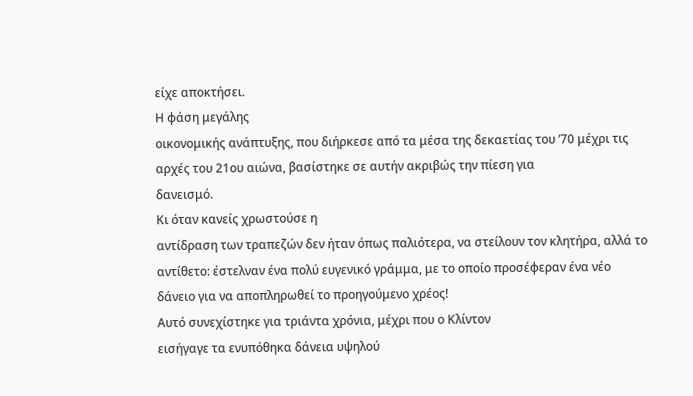είχε αποκτήσει.
Η φάση μεγάλης
οικονομικής ανάπτυξης, που διήρκεσε από τα μέσα της δεκαετίας του ’70 μέχρι τις
αρχές του 21ου αιώνα, βασίστηκε σε αυτήν ακριβώς την πίεση για
δανεισμό.
Κι όταν κανείς χρωστούσε η
αντίδραση των τραπεζών δεν ήταν όπως παλιότερα, να στείλουν τον κλητήρα, αλλά το
αντίθετο: έστελναν ένα πολύ ευγενικό γράμμα, με το οποίο προσέφεραν ένα νέο
δάνειο για να αποπληρωθεί το προηγούμενο χρέος!
Αυτό συνεχίστηκε για τριάντα χρόνια, μέχρι που ο Κλίντον
εισήγαγε τα ενυπόθηκα δάνεια υψηλού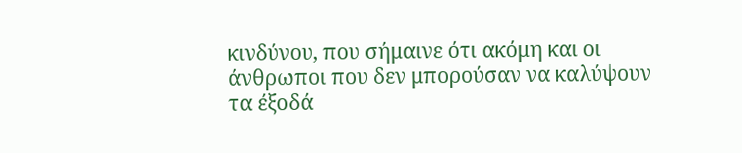κινδύνου, που σήμαινε ότι ακόμη και οι
άνθρωποι που δεν μπορούσαν να καλύψουν τα έξοδά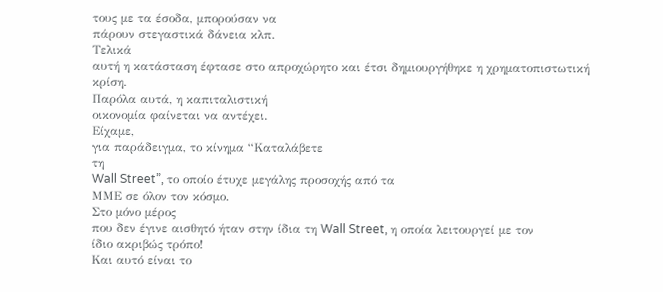τους με τα έσοδα, μπορούσαν να
πάρουν στεγαστικά δάνεια κλπ.
Τελικά
αυτή η κατάσταση έφτασε στο απροχώρητο και έτσι δημιουργήθηκε η χρηματοπιστωτική
κρίση.
Παρόλα αυτά, η καπιταλιστική
οικονομία φαίνεται να αντέχει.
Είχαμε,
για παράδειγμα, το κίνημα “Καταλάβετε
τη
Wall Street”, το οποίο έτυχε μεγάλης προσοχής από τα
ΜΜΕ σε όλον τον κόσμο.
Στο μόνο μέρος
που δεν έγινε αισθητό ήταν στην ίδια τη Wall Street, η οποία λειτουργεί με τον
ίδιο ακριβώς τρόπο!
Και αυτό είναι το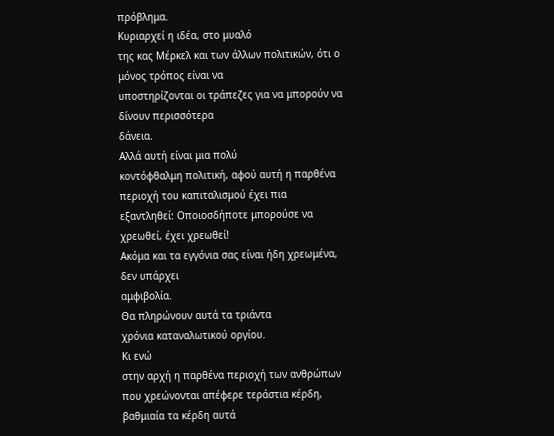πρόβλημα.
Κυριαρχεί η ιδέα, στο μυαλό
της κας Μέρκελ και των άλλων πολιτικών, ότι ο μόνος τρόπος είναι να
υποστηρίζονται οι τράπεζες για να μπορούν να δίνουν περισσότερα
δάνεια.
Αλλά αυτή είναι μια πολύ
κοντόφθαλμη πολιτική, αφού αυτή η παρθένα περιοχή του καπιταλισμού έχει πια
εξαντληθεί: Οποιοσδήποτε μπορούσε να χρεωθεί, έχει χρεωθεί!
Ακόμα και τα εγγόνια σας είναι ήδη χρεωμένα, δεν υπάρχει
αμφιβολία.
Θα πληρώνουν αυτά τα τριάντα
χρόνια καταναλωτικού οργίου.
Κι ενώ
στην αρχή η παρθένα περιοχή των ανθρώπων που χρεώνονται απέφερε τεράστια κέρδη,
βαθμιαία τα κέρδη αυτά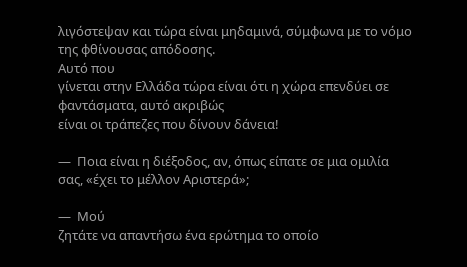λιγόστεψαν και τώρα είναι μηδαμινά, σύμφωνα με το νόμο
της φθίνουσας απόδοσης.
Αυτό που
γίνεται στην Ελλάδα τώρα είναι ότι η χώρα επενδύει σε φαντάσματα, αυτό ακριβώς
είναι οι τράπεζες που δίνουν δάνεια!

—  Ποια είναι η διέξοδος, αν, όπως είπατε σε μια ομιλία
σας, «έχει το μέλλον Αριστερά»;

—  Μού
ζητάτε να απαντήσω ένα ερώτημα το οποίο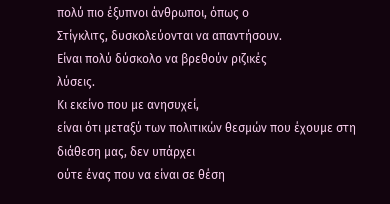πολύ πιο έξυπνοι άνθρωποι, όπως ο
Στίγκλιτς, δυσκολεύονται να απαντήσουν.
Είναι πολύ δύσκολο να βρεθούν ριζικές
λύσεις.
Κι εκείνο που με ανησυχεί,
είναι ότι μεταξύ των πολιτικών θεσμών που έχουμε στη διάθεση μας, δεν υπάρχει
ούτε ένας που να είναι σε θέση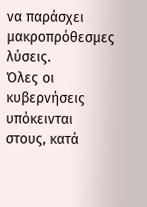να παράσχει μακροπρόθεσμες
λύσεις.
Όλες οι κυβερνήσεις υπόκεινται
στους, κατά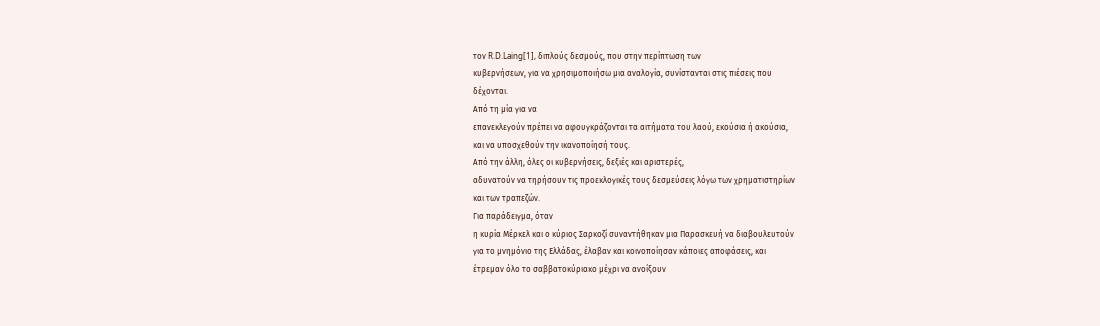τον R.D.Laing[1], διπλούς δεσμούς, που στην περίπτωση των
κυβερνήσεων, για να χρησιμοποιήσω μια αναλογία, συνίστανται στις πιέσεις που
δέχονται.
Από τη μία για να
επανεκλεγούν πρέπει να αφουγκράζονται τα αιτήματα του λαού, εκούσια ή ακούσια,
και να υποσχεθούν την ικανοποίησή τους.
Από την άλλη, όλες οι κυβερνήσεις, δεξιές και αριστερές,
αδυνατούν να τηρήσουν τις προεκλογικές τους δεσμεύσεις λόγω των χρηματιστηρίων
και των τραπεζών.
Για παράδειγμα, όταν
η κυρία Μέρκελ και ο κύριος Σαρκοζί συναντήθηκαν μια Παρασκευή να διαβουλευτούν
για το μνημόνιο της Ελλάδας, έλαβαν και κοινοποίησαν κάποιες αποφάσεις, και
έτρεμαν όλο το σαββατοκύριακο μέχρι να ανοίξουν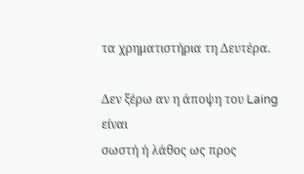τα χρηματιστήρια τη Δευτέρα.

Δεν ξέρω αν η άποψη του Laing είναι
σωστή ή λάθος ως προς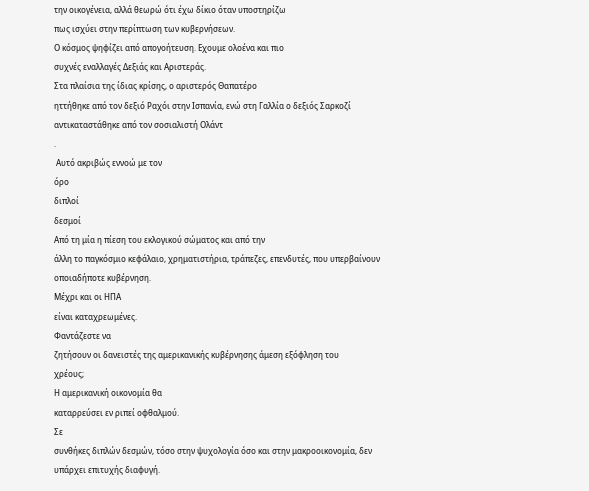την οικογένεια, αλλά θεωρώ ότι έχω δίκιο όταν υποστηρίζω
πως ισχύει στην περίπτωση των κυβερνήσεων.
Ο κόσμος ψηφίζει από απογοήτευση. Εχουμε ολοένα και πιο
συχνές εναλλαγές Δεξιάς και Αριστεράς.
Στα πλαίσια της ίδιας κρίσης, ο αριστερός Θαπατέρο
ηττήθηκε από τον δεξιό Ραχόι στην Ισπανία, ενώ στη Γαλλία ο δεξιός Σαρκοζί
αντικαταστάθηκε από τον σοσιαλιστή Ολάντ
.
 Αυτό ακριβώς εννοώ με τον
όρο
διπλοί
δεσμοί
Από τη μία η πίεση του εκλογικού σώματος και από την
άλλη το παγκόσμιο κεφάλαιο, χρηματιστήρια, τράπεζες, επενδυτές, που υπερβαίνουν
οποιαδήποτε κυβέρνηση.
Μέχρι και οι ΗΠΑ
είναι καταχρεωμένες.
Φαντάζεστε να
ζητήσουν οι δανειστές της αμερικανικής κυβέρνησης άμεση εξόφληση του
χρέους;
Η αμερικανική οικονομία θα
καταρρεύσει εν ριπεί οφθαλμού.
Σε
συνθήκες διπλών δεσμών, τόσο στην ψυχολογία όσο και στην μακροοικονομία, δεν
υπάρχει επιτυχής διαφυγή.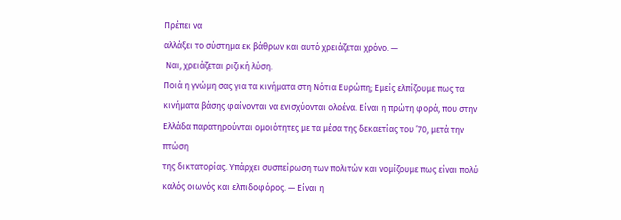Πρέπει να
αλλάξει το σύστημα εκ βάθρων και αυτό χρειάζεται χρόνο. —
 Ναι, χρειάζεται ριζική λύση.
Ποιά η γνώμη σας για τα κινήματα στη Νότια Ευρώπη; Εμείς ελπίζουμε πως τα
κινήματα βάσης φαίνονται να ενισχύονται ολοένα. Είναι η πρώτη φορά, που στην
Ελλάδα παρατηρούνται ομοιότητες με τα μέσα της δεκαετίας του ’70, μετά την πτώση
της δικτατορίας. Υπάρχει συσπείρωση των πολιτών και νομίζουμε πως είναι πολύ
καλός οιωνός και ελπιδοφόρος. — Είναι η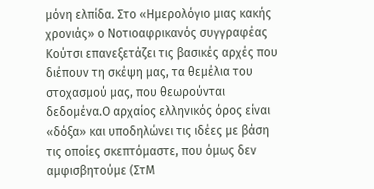μόνη ελπίδα. Στο «Ημερολόγιο μιας κακής
χρονιάς» ο Νοτιοαφρικανός συγγραφέας Κούτσι επανεξετάζει τις βασικές αρχές που
διέπουν τη σκέψη μας, τα θεμέλια του στοχασμού μας, που θεωρούνται
δεδομένα.Ο αρχαίος ελληνικός όρος είναι
«δόξα» και υποδηλώνει τις ιδέες με βάση τις οποίες σκεπτόμαστε, που όμως δεν
αμφισβητούμε (ΣτΜ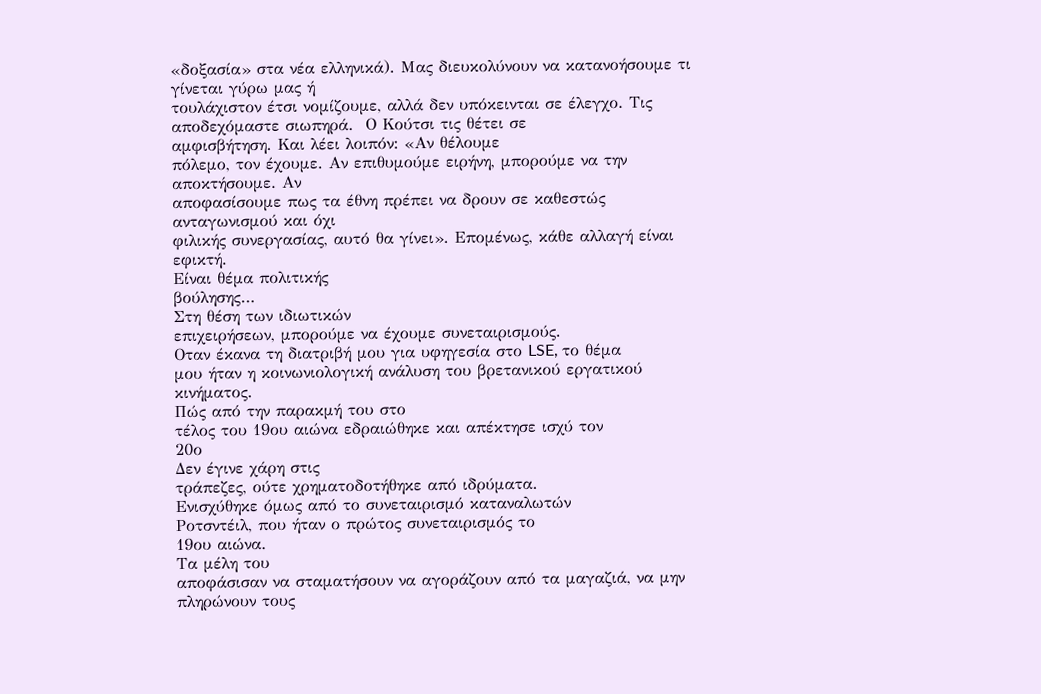«δοξασία» στα νέα ελληνικά). Μας διευκολύνουν να κατανοήσουμε τι γίνεται γύρω μας ή
τουλάχιστον έτσι νομίζουμε, αλλά δεν υπόκεινται σε έλεγχο. Τις αποδεχόμαστε σιωπηρά.  Ο Κούτσι τις θέτει σε
αμφισβήτηση. Και λέει λοιπόν: «Αν θέλουμε
πόλεμο, τον έχουμε. Αν επιθυμούμε ειρήνη, μπορούμε να την αποκτήσουμε. Αν
αποφασίσουμε πως τα έθνη πρέπει να δρουν σε καθεστώς ανταγωνισμού και όχι
φιλικής συνεργασίας, αυτό θα γίνει». Επομένως, κάθε αλλαγή είναι
εφικτή.
Είναι θέμα πολιτικής
βούλησης…
Στη θέση των ιδιωτικών
επιχειρήσεων, μπορούμε να έχουμε συνεταιρισμούς.
Oταν έκανα τη διατριβή μου για υφηγεσία στο LSE, το θέμα
μου ήταν η κοινωνιολογική ανάλυση του βρετανικού εργατικού
κινήματος.
Πώς από την παρακμή του στο
τέλος του 19ου αιώνα εδραιώθηκε και απέκτησε ισχύ τον
20ο
Δεν έγινε χάρη στις
τράπεζες, ούτε χρηματοδοτήθηκε από ιδρύματα.
Ενισχύθηκε όμως από το συνεταιρισμό καταναλωτών
Ροτσντέιλ, που ήταν ο πρώτος συνεταιρισμός το
19ου αιώνα.
Τα μέλη του
αποφάσισαν να σταματήσουν να αγοράζουν από τα μαγαζιά, να μην πληρώνουν τους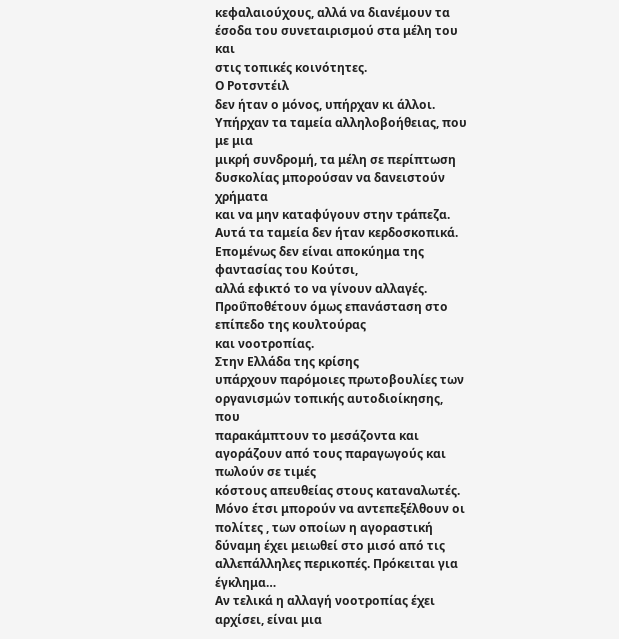κεφαλαιούχους, αλλά να διανέμουν τα έσοδα του συνεταιρισμού στα μέλη του και
στις τοπικές κοινότητες.
Ο Ροτσντέιλ
δεν ήταν ο μόνος, υπήρχαν κι άλλοι. Υπήρχαν τα ταμεία αλληλοβοήθειας, που με μια
μικρή συνδρομή, τα μέλη σε περίπτωση δυσκολίας μπορούσαν να δανειστούν χρήματα
και να μην καταφύγουν στην τράπεζα.
Αυτά τα ταμεία δεν ήταν κερδοσκοπικά.  Επομένως δεν είναι αποκύημα της φαντασίας του Κούτσι,
αλλά εφικτό το να γίνουν αλλαγές.
Προΰποθέτουν όμως επανάσταση στο επίπεδο της κουλτούρας
και νοοτροπίας.
Στην Ελλάδα της κρίσης
υπάρχουν παρόμοιες πρωτοβουλίες των οργανισμών τοπικής αυτοδιοίκησης, που
παρακάμπτουν το μεσάζοντα και αγοράζουν από τους παραγωγούς και πωλούν σε τιμές
κόστους απευθείας στους καταναλωτές. Μόνο έτσι μπορούν να αντεπεξέλθουν οι
πολίτες , των οποίων η αγοραστική δύναμη έχει μειωθεί στο μισό από τις
αλλεπάλληλες περικοπές. Πρόκειται για έγκλημα…
Αν τελικά η αλλαγή νοοτροπίας έχει αρχίσει, είναι μια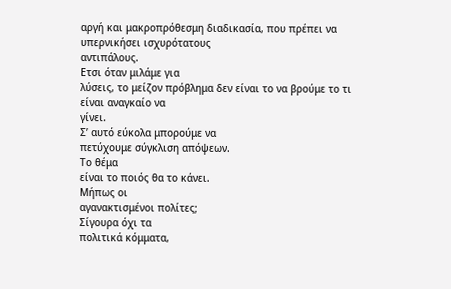αργή και μακροπρόθεσμη διαδικασία, που πρέπει να υπερνικήσει ισχυρότατους
αντιπάλους.
Ετσι όταν μιλάμε για
λύσεις, το μείζον πρόβλημα δεν είναι το να βρούμε το τι είναι αναγκαίο να
γίνει.
Σ’ αυτό εύκολα μπορούμε να
πετύχουμε σύγκλιση απόψεων.
Το θέμα
είναι το ποιός θα το κάνει.
Μήπως οι
αγανακτισμένοι πολίτες;
Σίγουρα όχι τα
πολιτικά κόμματα,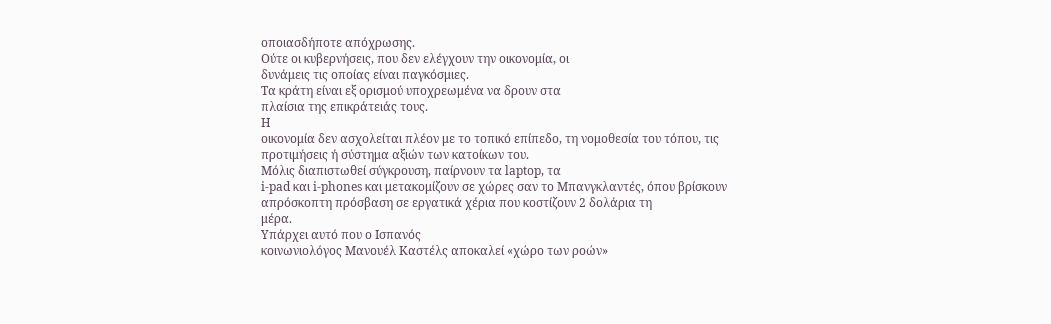οποιασδήποτε απόχρωσης.
Ούτε οι κυβερνήσεις, που δεν ελέγχουν την οικονομία, οι
δυνάμεις τις οποίας είναι παγκόσμιες.
Τα κράτη είναι εξ ορισμού υποχρεωμένα να δρουν στα
πλαίσια της επικράτειάς τους.
Η
οικονομία δεν ασχολείται πλέον με το τοπικό επίπεδο, τη νομοθεσία του τόπου, τις
προτιμήσεις ή σύστημα αξιών των κατοίκων του.
Μόλις διαπιστωθεί σύγκρουση, παίρνουν τα laptop, τα
i-pad και i-phones και μετακομίζουν σε χώρες σαν το Μπανγκλαντές, όπου βρίσκουν
απρόσκοπτη πρόσβαση σε εργατικά χέρια που κοστίζουν 2 δολάρια τη
μέρα.
Υπάρχει αυτό που ο Ισπανός
κοινωνιολόγος Μανουέλ Καστέλς αποκαλεί «χώρο των ροών»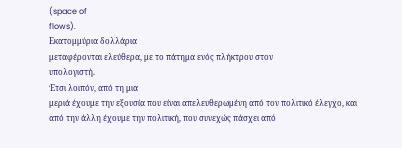(space of
flows).
Εκατομμύρια δολλάρια
μεταφέρονται ελεύθερα, με το πάτημα ενός πλήκτρου στον
υπολογιστή.
Έτσι λοιπόν, από τη μια
μεριά έχουμε την εξουσία που είναι απελευθερωμένη από τον πολιτικό έλεγχο, και
από την άλλη έχουμε την πολιτική, που συνεχώς πάσχει από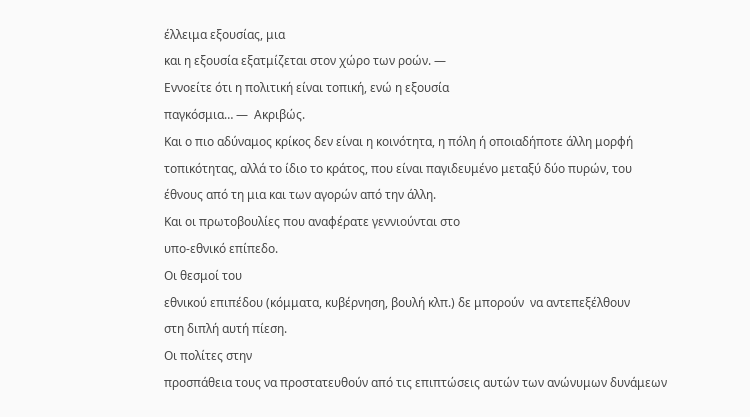έλλειμα εξουσίας, μια
και η εξουσία εξατμίζεται στον χώρο των ροών. —
Εννοείτε ότι η πολιτική είναι τοπική, ενώ η εξουσία
παγκόσμια… —  Ακριβώς.
Και ο πιο αδύναμος κρίκος δεν είναι η κοινότητα, η πόλη ή οποιαδήποτε άλλη μορφή
τοπικότητας, αλλά το ίδιο το κράτος, που είναι παγιδευμένο μεταξύ δύο πυρών, του
έθνους από τη μια και των αγορών από την άλλη.
Και οι πρωτοβουλίες που αναφέρατε γεννιούνται στο
υπο-εθνικό επίπεδο.
Οι θεσμοί του
εθνικού επιπέδου (κόμματα, κυβέρνηση, βουλή κλπ.) δε μπορούν  να αντεπεξέλθουν
στη διπλή αυτή πίεση.
Οι πολίτες στην
προσπάθεια τους να προστατευθούν από τις επιπτώσεις αυτών των ανώνυμων δυνάμεων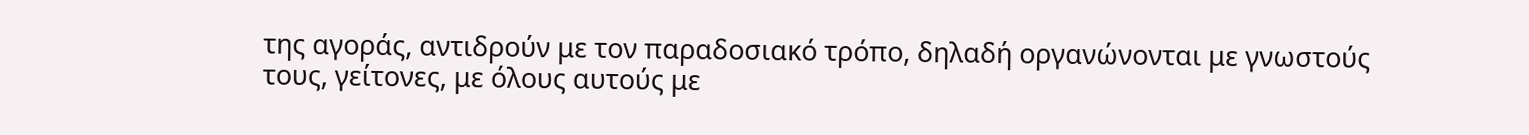της αγοράς, αντιδρούν με τον παραδοσιακό τρόπο, δηλαδή οργανώνονται με γνωστούς
τους, γείτονες, με όλους αυτούς με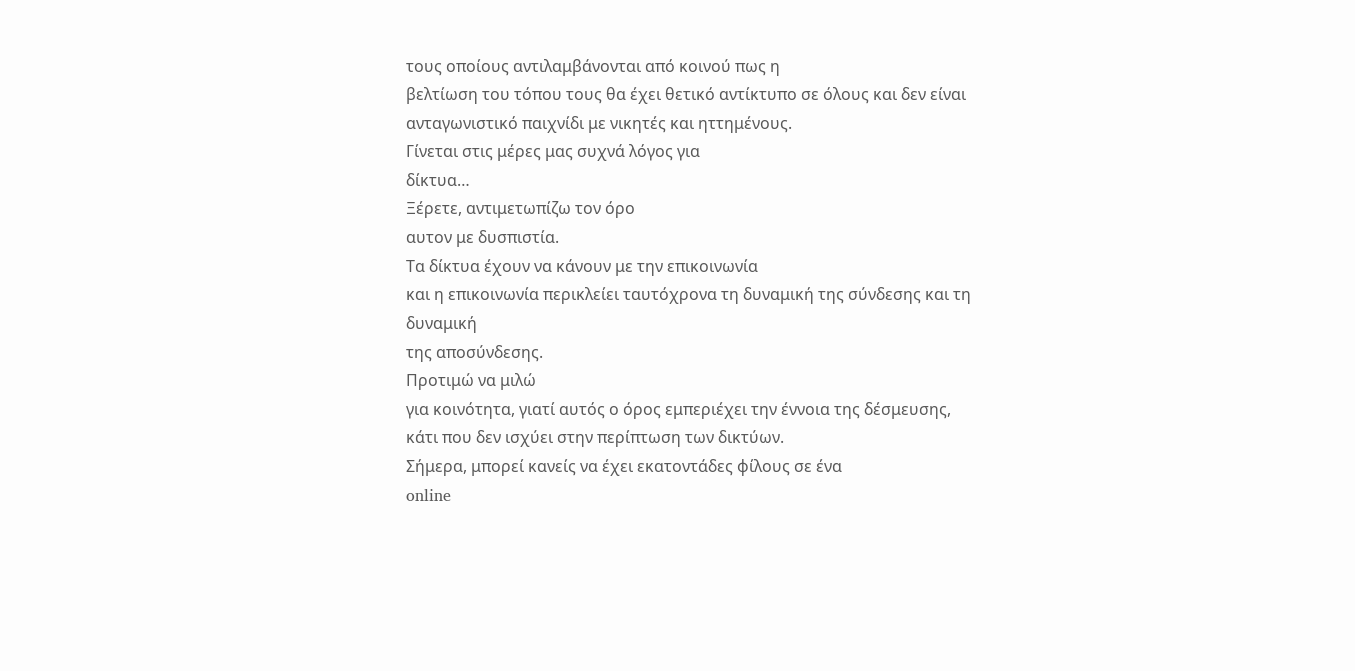τους οποίους αντιλαμβάνονται από κοινού πως η
βελτίωση του τόπου τους θα έχει θετικό αντίκτυπο σε όλους και δεν είναι
ανταγωνιστικό παιχνίδι με νικητές και ηττημένους.
Γίνεται στις μέρες μας συχνά λόγος για
δίκτυα…
Ξέρετε, αντιμετωπίζω τον όρο
αυτον με δυσπιστία.
Τα δίκτυα έχουν να κάνουν με την επικοινωνία
και η επικοινωνία περικλείει ταυτόχρονα τη δυναμική της σύνδεσης και τη δυναμική
της αποσύνδεσης.
Προτιμώ να μιλώ
για κοινότητα, γιατί αυτός ο όρος εμπεριέχει την έννοια της δέσμευσης,
κάτι που δεν ισχύει στην περίπτωση των δικτύων.
Σήμερα, μπορεί κανείς να έχει εκατοντάδες φίλους σε ένα
online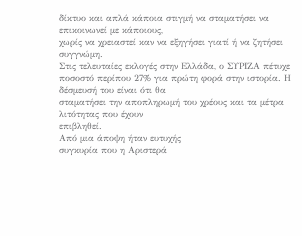δίκτυο και απλά κάποια στιγμή να σταματήσει να επικοινωνεί με κάποιους,
χωρίς να χρειαστεί καν να εξηγήσει γιατί ή να ζητήσει συγγνώμη.
Στις τελευταίες εκλογές στην Ελλάδα, ο ΣΥΡΙΖΑ πέτυχε
ποσοστό περίπου 27% για πρώτη φορά στην ιστορία. Η δέσμευσή του είναι ότι θα
σταματήσει την αποπληρωμή του χρέους και τα μέτρα λιτότητας που έχουν
επιβληθεί.
Από μια άποψη ήταν ευτυχής
συγκυρία που η Αριστερά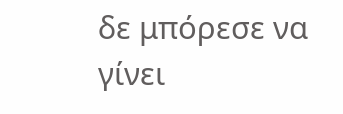δε μπόρεσε να γίνει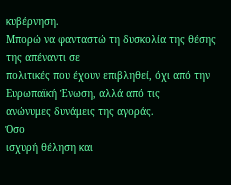κυβέρνηση.
Μπορώ να φανταστώ τη δυσκολία της θέσης της απέναντι σε
πολιτικές που έχουν επιβληθεί, όχι από την Ευρωπαϊκή Ένωση, αλλά από τις
ανώνυμες δυνάμεις της αγοράς.
Όσο
ισχυρή θέληση και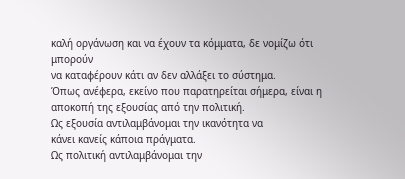καλή οργάνωση και να έχουν τα κόμματα, δε νομίζω ότι μπορούν
να καταφέρουν κάτι αν δεν αλλάξει το σύστημα.
Όπως ανέφερα, εκείνο που παρατηρείται σήμερα, είναι η
αποκοπή της εξουσίας από την πολιτική.
Ως εξουσία αντιλαμβάνομαι την ικανότητα να
κάνει κανείς κάποια πράγματα.
Ως πολιτική αντιλαμβάνομαι την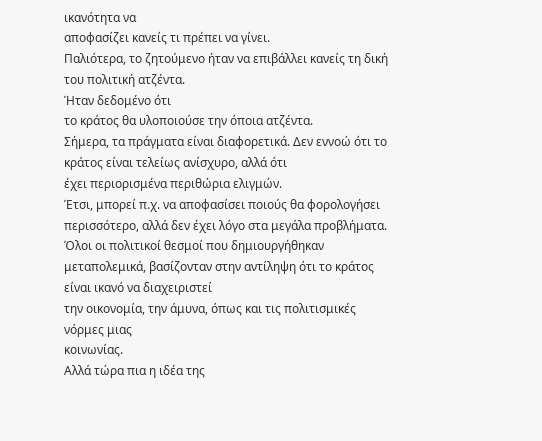ικανότητα να
αποφασίζει κανείς τι πρέπει να γίνει.
Παλιότερα, το ζητούμενο ήταν να επιβάλλει κανείς τη δική
του πολιτική ατζέντα.
Ήταν δεδομένο ότι
το κράτος θα υλοποιούσε την όποια ατζέντα.
Σήμερα, τα πράγματα είναι διαφορετικά. Δεν εννοώ ότι το κράτος είναι τελείως ανίσχυρο, αλλά ότι
έχει περιορισμένα περιθώρια ελιγμών.
Έτσι, μπορεί π.χ. να αποφασίσει ποιούς θα φορολογήσει
περισσότερο, αλλά δεν έχει λόγο στα μεγάλα προβλήματα.
Όλοι οι πολιτικοί θεσμοί που δημιουργήθηκαν
μεταπολεμικά, βασίζονταν στην αντίληψη ότι το κράτος είναι ικανό να διαχειριστεί
την οικονομία, την άμυνα, όπως και τις πολιτισμικές νόρμες μιας
κοινωνίας.
Αλλά τώρα πια η ιδέα της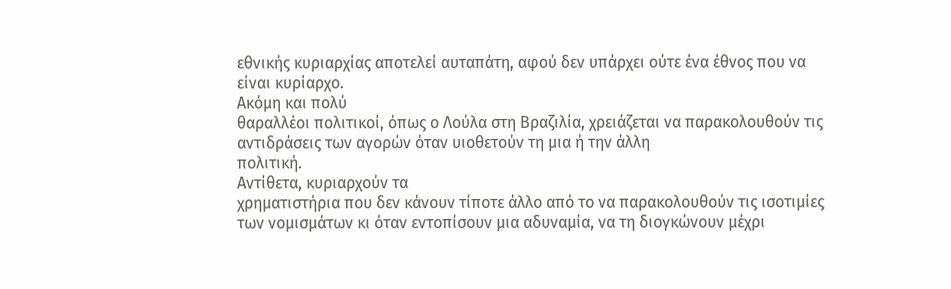εθνικής κυριαρχίας αποτελεί αυταπάτη, αφού δεν υπάρχει ούτε ένα έθνος που να
είναι κυρίαρχο.
Ακόμη και πολύ
θαραλλέοι πολιτικοί, όπως ο Λούλα στη Βραζιλία, χρειάζεται να παρακολουθούν τις
αντιδράσεις των αγορών όταν υιοθετούν τη μια ή την άλλη
πολιτική.
Αντίθετα, κυριαρχούν τα
χρηματιστήρια που δεν κάνουν τίποτε άλλο από το να παρακολουθούν τις ισοτιμίες
των νομισμάτων κι όταν εντοπίσουν μια αδυναμία, να τη διογκώνουν μέχρι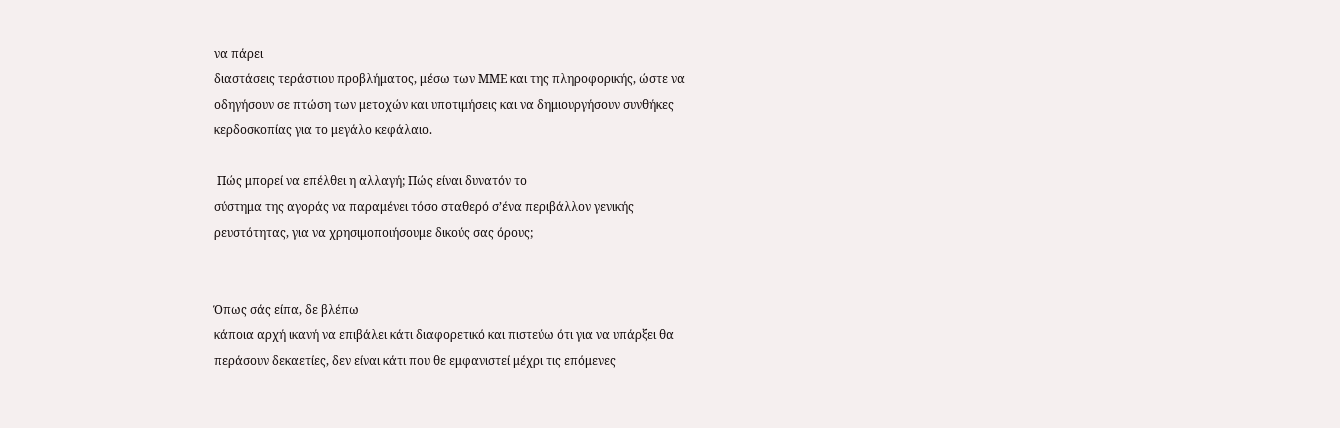να πάρει
διαστάσεις τεράστιου προβλήματος, μέσω των ΜΜΕ και της πληροφορικής, ώστε να
οδηγήσουν σε πτώση των μετοχών και υποτιμήσεις και να δημιουργήσουν συνθήκες
κερδοσκοπίας για το μεγάλο κεφάλαιο.

 Πώς μπορεί να επέλθει η αλλαγή; Πώς είναι δυνατόν το
σύστημα της αγοράς να παραμένει τόσο σταθερό σ’ένα περιβάλλον γενικής
ρευστότητας, για να χρησιμοποιήσουμε δικούς σας όρους;


Όπως σάς είπα, δε βλέπω
κάποια αρχή ικανή να επιβάλει κάτι διαφορετικό και πιστεύω ότι για να υπάρξει θα
περάσουν δεκαετίες, δεν είναι κάτι που θε εμφανιστεί μέχρι τις επόμενες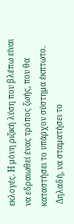εκλογές. Η μόνη ριζική λύση που βλέπω είναι
να εδραιωθεί ένας τρόπος ζωής, που θα καταστήσει το υπάρχον σύστημα έκπτωτο.
 Δηλαδή, να σταματήσει το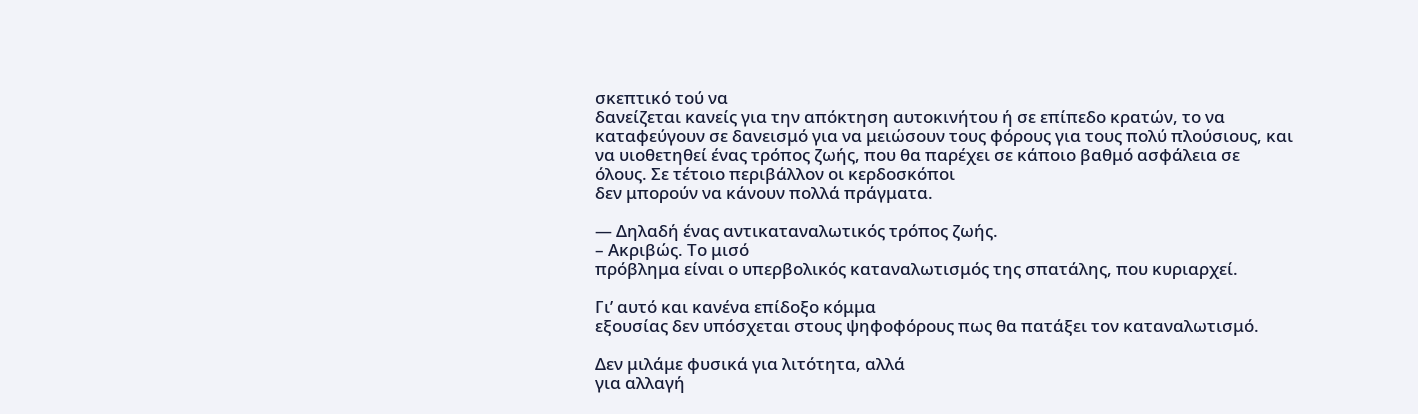σκεπτικό τού να
δανείζεται κανείς για την απόκτηση αυτοκινήτου ή σε επίπεδο κρατών, το να
καταφεύγουν σε δανεισμό για να μειώσουν τους φόρους για τους πολύ πλούσιους, και
να υιοθετηθεί ένας τρόπος ζωής, που θα παρέχει σε κάποιο βαθμό ασφάλεια σε
όλους. Σε τέτοιο περιβάλλον οι κερδοσκόποι
δεν μπορούν να κάνουν πολλά πράγματα.

— Δηλαδή ένας αντικαταναλωτικός τρόπος ζωής.
– Ακριβώς. Το μισό
πρόβλημα είναι ο υπερβολικός καταναλωτισμός της σπατάλης, που κυριαρχεί.

Γι’ αυτό και κανένα επίδοξο κόμμα
εξουσίας δεν υπόσχεται στους ψηφοφόρους πως θα πατάξει τον καταναλωτισμό.

Δεν μιλάμε φυσικά για λιτότητα, αλλά
για αλλαγή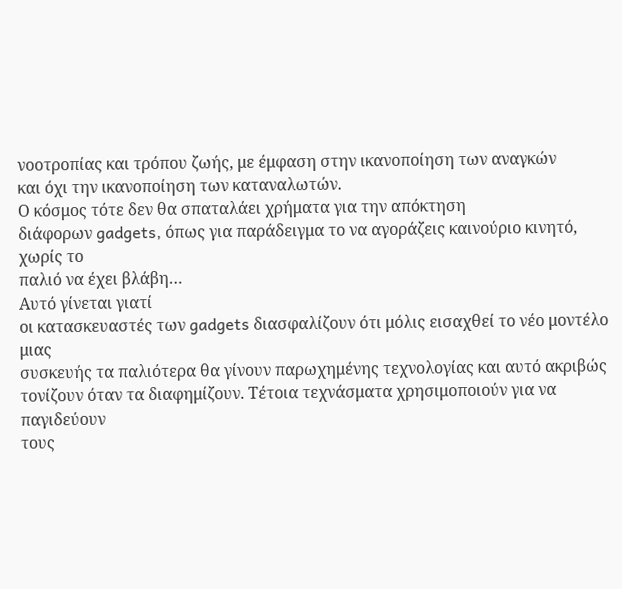νοοτροπίας και τρόπου ζωής, με έμφαση στην ικανοποίηση των αναγκών
και όχι την ικανοποίηση των καταναλωτών.
Ο κόσμος τότε δεν θα σπαταλάει χρήματα για την απόκτηση
διάφορων gadgets, όπως για παράδειγμα το να αγοράζεις καινούριο κινητό, χωρίς το
παλιό να έχει βλάβη…
Αυτό γίνεται γιατί
οι κατασκευαστές των gadgets διασφαλίζουν ότι μόλις εισαχθεί το νέο μοντέλο μιας
συσκευής τα παλιότερα θα γίνουν παρωχημένης τεχνολογίας και αυτό ακριβώς
τονίζουν όταν τα διαφημίζουν. Τέτοια τεχνάσματα χρησιμοποιούν για να παγιδεύουν
τους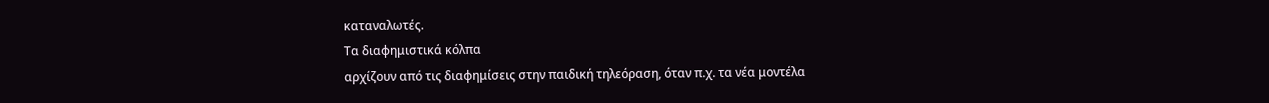καταναλωτές.
Τα διαφημιστικά κόλπα
αρχίζουν από τις διαφημίσεις στην παιδική τηλεόραση, όταν π.χ. τα νέα μοντέλα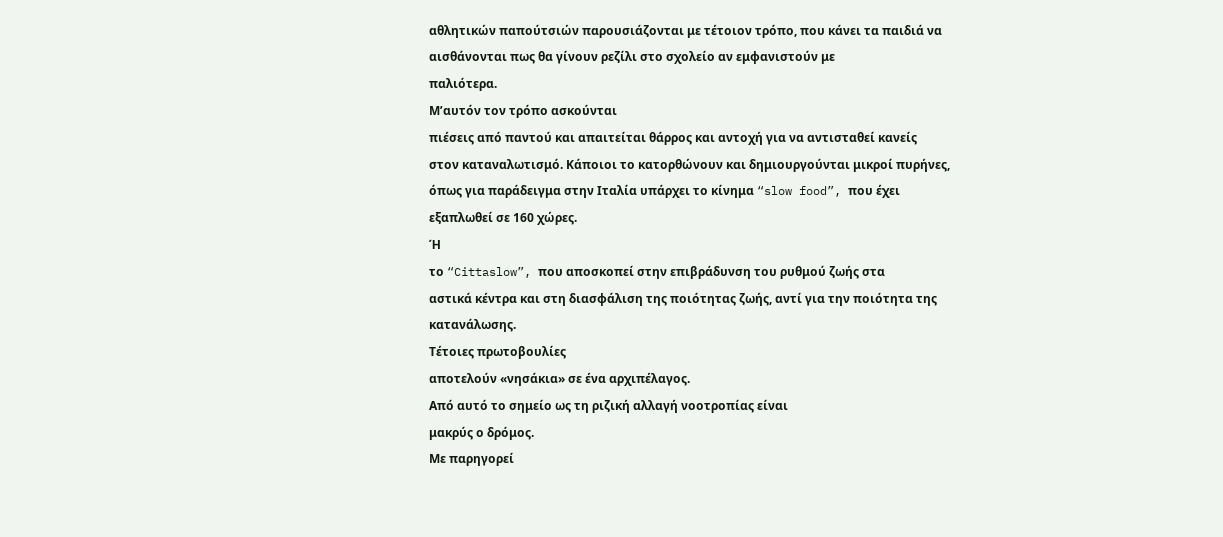αθλητικών παπούτσιών παρουσιάζονται με τέτοιον τρόπο, που κάνει τα παιδιά να
αισθάνονται πως θα γίνουν ρεζίλι στο σχολείο αν εμφανιστούν με
παλιότερα.
Μ’αυτόν τον τρόπο ασκούνται
πιέσεις από παντού και απαιτείται θάρρος και αντοχή για να αντισταθεί κανείς
στον καταναλωτισμό. Κάποιοι το κατορθώνουν και δημιουργούνται μικροί πυρήνες,
όπως για παράδειγμα στην Ιταλία υπάρχει το κίνημα “slow food”, που έχει
εξαπλωθεί σε 160 χώρες.
Ή
το “Cittaslow”, που αποσκοπεί στην επιβράδυνση του ρυθμού ζωής στα
αστικά κέντρα και στη διασφάλιση της ποιότητας ζωής, αντί για την ποιότητα της
κατανάλωσης.
Τέτοιες πρωτοβουλίες
αποτελούν «νησάκια» σε ένα αρχιπέλαγος.
Από αυτό το σημείο ως τη ριζική αλλαγή νοοτροπίας είναι
μακρύς ο δρόμος.
Με παρηγορεί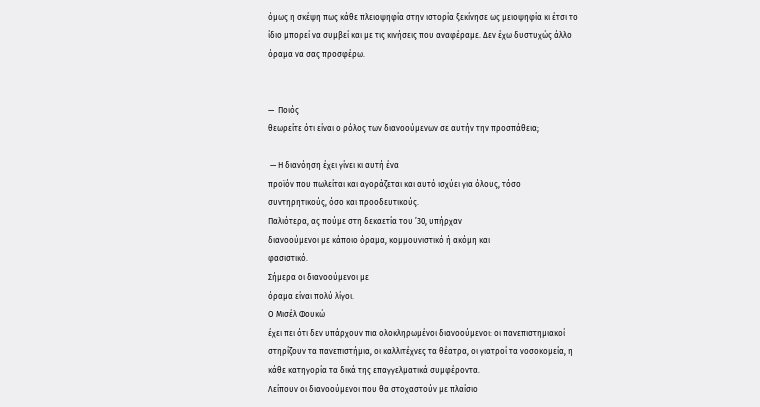όμως η σκέψη πως κάθε πλειοψηφία στην ιστορία ξεκίνησε ως μειοψηφία κι έτσι το
ίδιο μπορεί να συμβεί και με τις κινήσεις που αναφέραμε. Δεν έχω δυστυχώς άλλο
όραμα να σας προσφέρω.


—  Ποιός
θεωρείτε ότι είναι ο ρόλος των διανοούμενων σε αυτήν την προσπάθεια;

 — Η διανόηση έχει γίνει κι αυτή ένα
προϊόν που πωλείται και αγοράζεται και αυτό ισχύει για όλους, τόσο
συντηρητικούς, όσο και προοδευτικούς.
Παλιότερα, ας πούμε στη δεκαετία του ’30, υπήρχαν
διανοούμενοι με κάποιο όραμα, κομμουνιστικό ή ακόμη και
φασιστικό.
Σήμερα οι διανοούμενοι με
όραμα είναι πολύ λίγοι.
Ο Μισέλ Φουκώ
έχει πει ότι δεν υπάρχουν πια ολοκληρωμένοι διανοούμενοι: οι πανεπιστημιακοί
στηρίζουν τα πανεπιστήμια, οι καλλιτέχνες τα θέατρα, οι γιατροί τα νοσοκομεία, η
κάθε κατηγορία τα δικά της επαγγελματικά συμφέροντα.
Λείπουν οι διανοούμενοι που θα στοχαστούν με πλαίσιο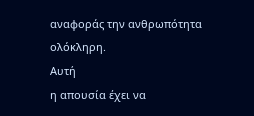αναφοράς την ανθρωπότητα ολόκληρη.
Αυτή
η απουσία έχει να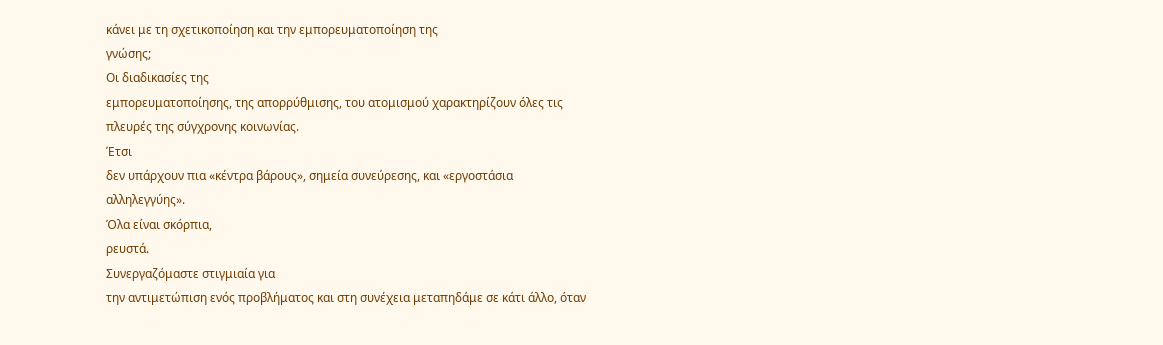κάνει με τη σχετικοποίηση και την εμπορευματοποίηση της
γνώσης;
Οι διαδικασίες της
εμπορευματοποίησης, της απορρύθμισης, του ατομισμού χαρακτηρίζουν όλες τις
πλευρές της σύγχρονης κοινωνίας.
Έτσι
δεν υπάρχουν πια «κέντρα βάρους», σημεία συνεύρεσης, και «εργοστάσια
αλληλεγγύης».
Όλα είναι σκόρπια,
ρευστά.
Συνεργαζόμαστε στιγμιαία για
την αντιμετώπιση ενός προβλήματος και στη συνέχεια μεταπηδάμε σε κάτι άλλο, όταν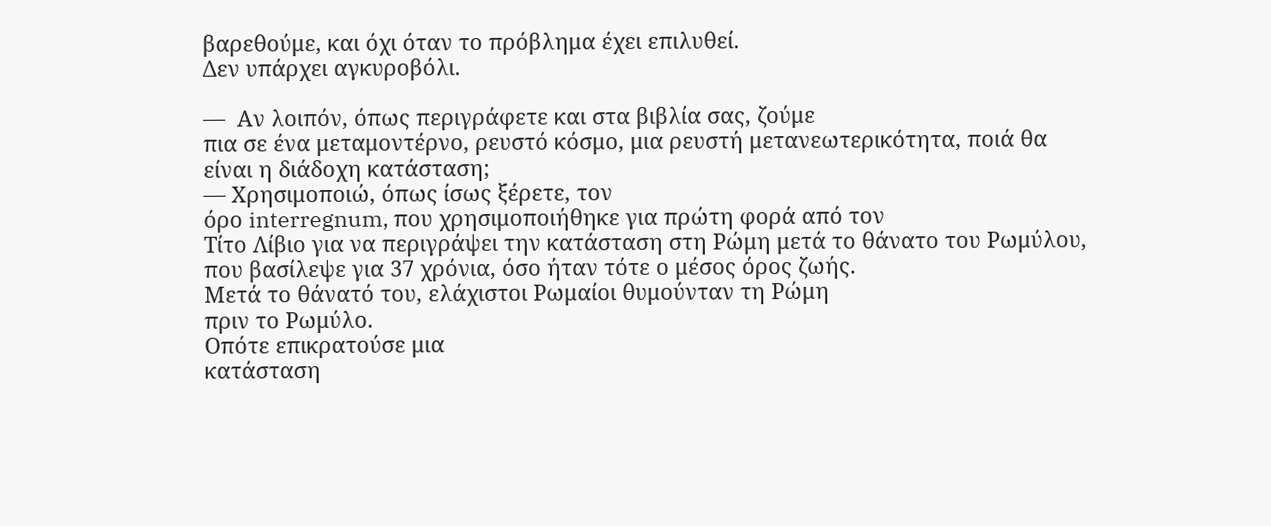βαρεθούμε, και όχι όταν το πρόβλημα έχει επιλυθεί.
Δεν υπάρχει αγκυροβόλι.

—  Αν λοιπόν, όπως περιγράφετε και στα βιβλία σας, ζούμε
πια σε ένα μεταμοντέρνο, ρευστό κόσμο, μια ρευστή μετανεωτερικότητα, ποιά θα
είναι η διάδοχη κατάσταση;
— Χρησιμοποιώ, όπως ίσως ξέρετε, τον
όρο interregnum, που χρησιμοποιήθηκε για πρώτη φορά από τον
Τίτο Λίβιο για να περιγράψει την κατάσταση στη Ρώμη μετά το θάνατο του Ρωμύλου,
που βασίλεψε για 37 χρόνια, όσο ήταν τότε ο μέσος όρος ζωής.
Μετά το θάνατό του, ελάχιστοι Ρωμαίοι θυμούνταν τη Ρώμη
πριν το Ρωμύλο.
Οπότε επικρατούσε μια
κατάσταση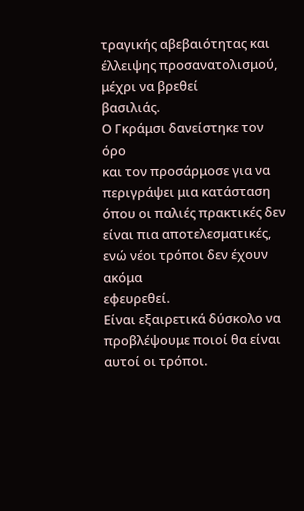τραγικής αβεβαιότητας και έλλειψης προσανατολισμού, μέχρι να βρεθεί
βασιλιάς.
Ο Γκράμσι δανείστηκε τον όρο
και τον προσάρμοσε για να περιγράψει μια κατάσταση όπου οι παλιές πρακτικές δεν
είναι πια αποτελεσματικές, ενώ νέοι τρόποι δεν έχουν ακόμα
εφευρεθεί.
Είναι εξαιρετικά δύσκολο να
προβλέψουμε ποιοί θα είναι αυτοί οι τρόποι.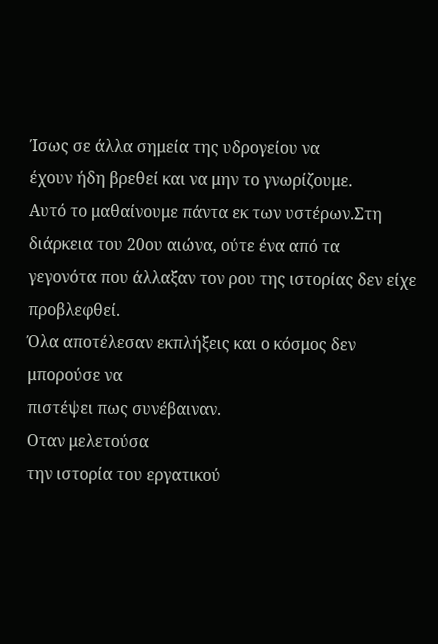Ίσως σε άλλα σημεία της υδρογείου να
έχουν ήδη βρεθεί και να μην το γνωρίζουμε.
Αυτό το μαθαίνουμε πάντα εκ των υστέρων.Στη διάρκεια του 20ου αιώνα, ούτε ένα από τα
γεγονότα που άλλαξαν τον ρου της ιστορίας δεν είχε προβλεφθεί.
Όλα αποτέλεσαν εκπλήξεις και ο κόσμος δεν μπορούσε να
πιστέψει πως συνέβαιναν.
Οταν μελετούσα
την ιστορία του εργατικού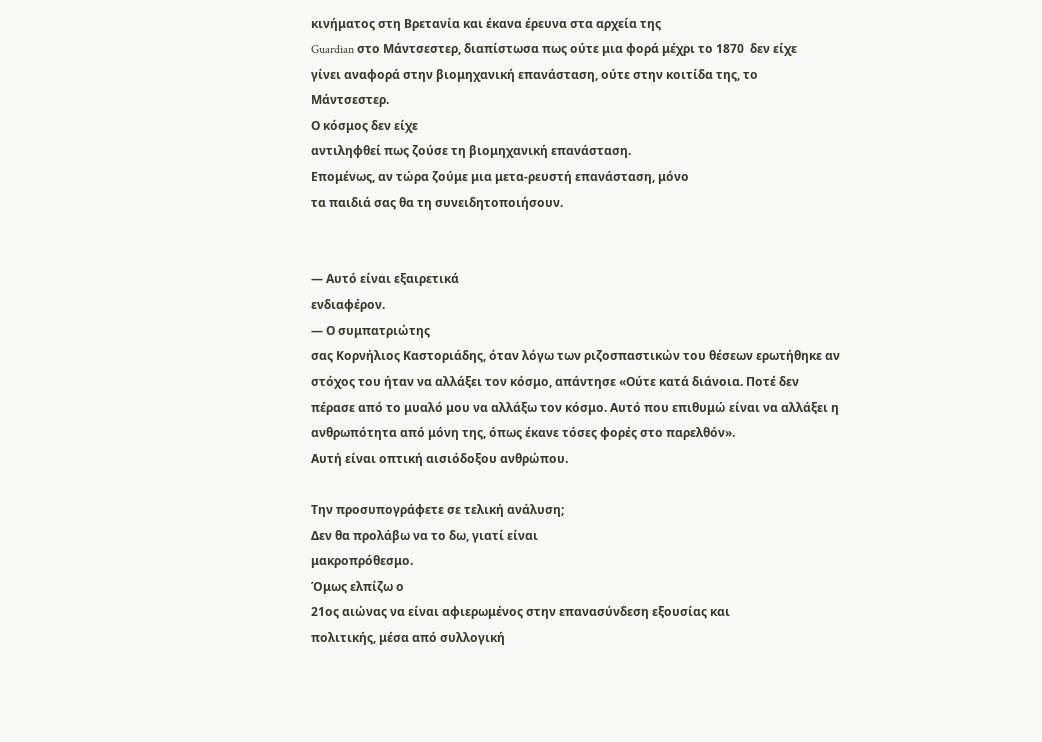κινήματος στη Βρετανία και έκανα έρευνα στα αρχεία της
Guardian στο Μάντσεστερ, διαπίστωσα πως ούτε μια φορά μέχρι το 1870  δεν είχε
γίνει αναφορά στην βιομηχανική επανάσταση, ούτε στην κοιτίδα της, το
Μάντσεστερ.
Ο κόσμος δεν είχε
αντιληφθεί πως ζούσε τη βιομηχανική επανάσταση.
Επομένως, αν τώρα ζούμε μια μετα-ρευστή επανάσταση, μόνο
τα παιδιά σας θα τη συνειδητοποιήσουν.


— Αυτό είναι εξαιρετικά
ενδιαφέρον.
— Ο συμπατριώτης
σας Κορνήλιος Καστοριάδης, όταν λόγω των ριζοσπαστικών του θέσεων ερωτήθηκε αν
στόχος του ήταν να αλλάξει τον κόσμο, απάντησε «Ούτε κατά διάνοια. Ποτέ δεν
πέρασε από το μυαλό μου να αλλάξω τον κόσμο. Αυτό που επιθυμώ είναι να αλλάξει η
ανθρωπότητα από μόνη της, όπως έκανε τόσες φορές στο παρελθόν».
Αυτή είναι οπτική αισιόδοξου ανθρώπου.

Την προσυπογράφετε σε τελική ανάλυση;
Δεν θα προλάβω να το δω, γιατί είναι
μακροπρόθεσμο.
Όμως ελπίζω ο
21ος αιώνας να είναι αφιερωμένος στην επανασύνδεση εξουσίας και
πολιτικής, μέσα από συλλογική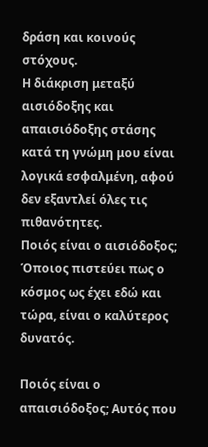δράση και κοινούς στόχους.
Η διάκριση μεταξύ αισιόδοξης και απαισιόδοξης στάσης
κατά τη γνώμη μου είναι λογικά εσφαλμένη, αφού δεν εξαντλεί όλες τις
πιθανότητες.
Ποιός είναι ο αισιόδοξος;
Όποιος πιστεύει πως ο κόσμος ως έχει εδώ και τώρα, είναι ο καλύτερος δυνατός.

Ποιός είναι ο απαισιόδοξος; Αυτός που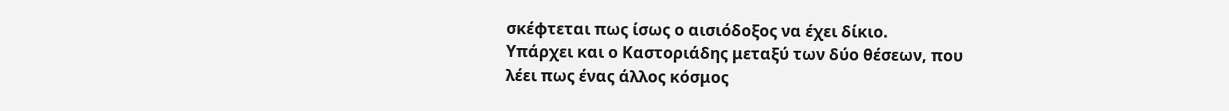σκέφτεται πως ίσως ο αισιόδοξος να έχει δίκιο.
Υπάρχει και ο Καστοριάδης μεταξύ των δύο θέσεων, που
λέει πως ένας άλλος κόσμος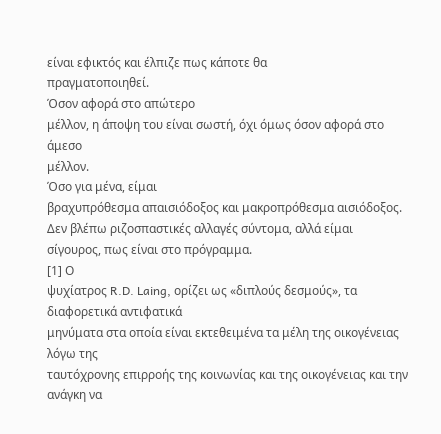είναι εφικτός και έλπιζε πως κάποτε θα
πραγματοποιηθεί.
Όσον αφορά στο απώτερο
μέλλον, η άποψη του είναι σωστή, όχι όμως όσον αφορά στο άμεσο
μέλλον.
Όσο για μένα, είμαι
βραχυπρόθεσμα απαισιόδοξος και μακροπρόθεσμα αισιόδοξος.
Δεν βλέπω ριζοσπαστικές αλλαγές σύντομα, αλλά είμαι
σίγουρος, πως είναι στο πρόγραμμα.
[1] Ο
ψυχίατρος R.D. Laing, ορίζει ως «διπλούς δεσμούς», τα διαφορετικά αντιφατικά
μηνύματα στα οποία είναι εκτεθειμένα τα μέλη της οικογένειας λόγω της
ταυτόχρονης επιρροής της κοινωνίας και της οικογένειας και την ανάγκη να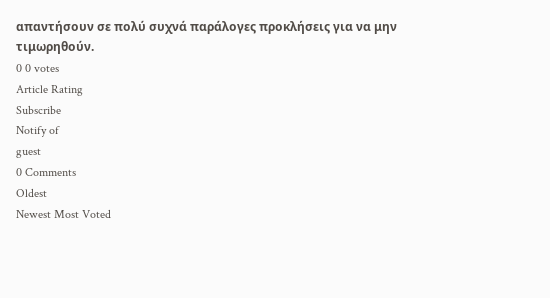απαντήσουν σε πολύ συχνά παράλογες προκλήσεις για να μην
τιμωρηθούν.
0 0 votes
Article Rating
Subscribe
Notify of
guest
0 Comments
Oldest
Newest Most Voted